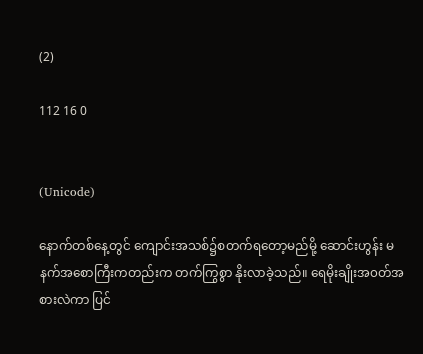(2)

112 16 0


(Unicode)

နောက်တစ်နေ့တွင် ကျောင်းအသစ်၌စတက်ရတော့မည်မို့ ဆောင်းဟွန်း မနက်အစောကြီးကတည်းက တက်ကြွစွာ နိုးလာခဲ့သည်။ ရေမိုးချိုးအ၀တ်အစားလဲကာ ပြင်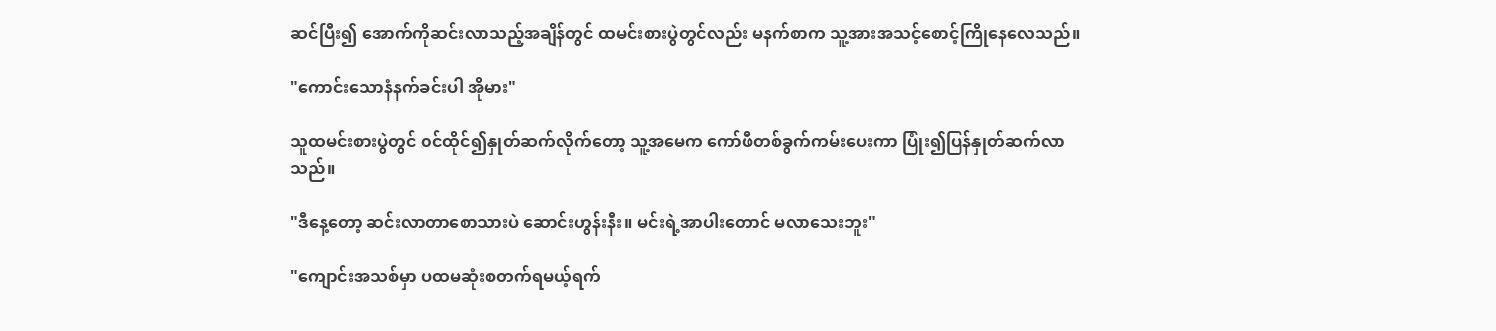ဆင်ပြီး၍ အောက်ကိုဆင်းလာသည့်အချိန်တွင် ထမင်းစားပွဲတွင်လည်း မနက်စာက သူ့အားအသင့်စောင့်ကြိုနေလေသည်။

"ကောင်းသောနံနက်ခင်းပါ အိုမား"

သူထမင်းစားပွဲတွင် ၀င်ထိုင်၍နှုတ်ဆက်လိုက်တော့ သူ့အမေက ကော်ဖီတစ်ခွက်ကမ်းပေးကာ ပြုံး၍ပြန်နှုတ်ဆက်လာသည်။

"ဒီနေ့တော့ ဆင်းလာတာစောသားပဲ ဆောင်းဟွန်းနီး။ မင်းရဲ့အာပါးတောင် မလာသေးဘူး"

"ကျောင်းအသစ်မှာ ပထမဆုံးစတက်ရမယ့်ရက်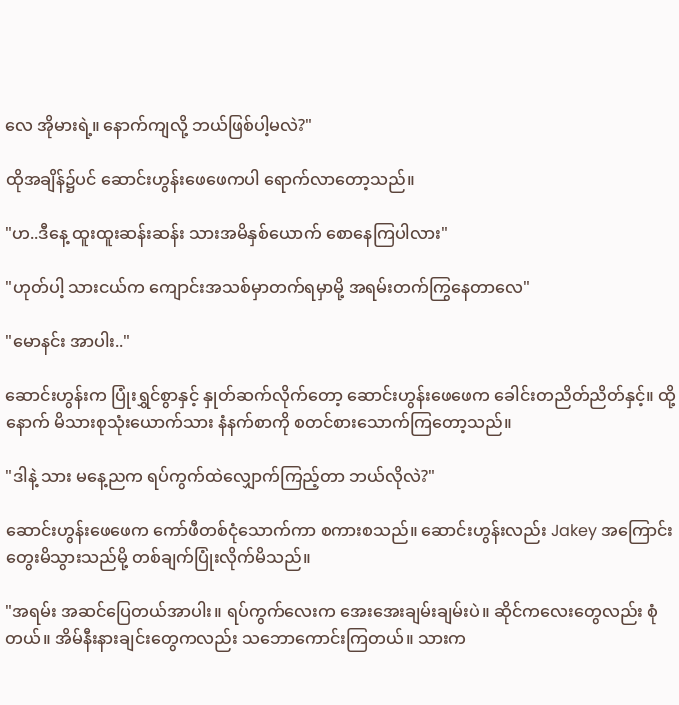လေ အိုမားရဲ့။ နောက်ကျလို့ ဘယ်ဖြစ်ပါ့မလဲ?"

ထိုအချိန်၌ပင် ဆောင်းဟွန်းဖေဖေကပါ ရောက်လာတော့သည်။

"ဟ..ဒီနေ့ ထူးထူးဆန်းဆန်း သားအမိနှစ်ယောက် စောနေကြပါလား"

"ဟုတ်ပါ့ သားငယ်က ကျောင်းအသစ်မှာတက်ရမှာမို့ အရမ်းတက်ကြွနေတာလေ"

"မောနင်း အာပါး.."

ဆောင်းဟွန်းက ပြုံးရွှင်စွာနှင့် နှုတ်ဆက်လိုက်တော့ ဆောင်းဟွန်းဖေဖေက ခေါင်းတညိတ်ညိတ်နှင့်။ ထို့နောက် မိသားစုသုံးယောက်သား နံနက်စာကို စတင်စားသောက်ကြတော့သည်။

"ဒါနဲ့ သား မနေ့ညက ရပ်ကွက်ထဲလျှောက်ကြည့်တာ ဘယ်လိုလဲ?"

ဆောင်းဟွန်းဖေဖေက ကော်ဖီတစ်ငုံသောက်ကာ စကားစသည်။ ဆောင်းဟွန်းလည်း Jakey အကြောင်း တွေးမိသွားသည်မို့ တစ်ချက်ပြုံးလိုက်မိသည်။

"အရမ်း အဆင်ပြေတယ်အာပါး။ ရပ်ကွက်လေးက အေးအေးချမ်းချမ်းပဲ။ ဆိုင်ကလေးတွေလည်း စုံတယ်။ အိမ်နီးနားချင်းတွေကလည်း သဘောကောင်းကြတယ်။ သားက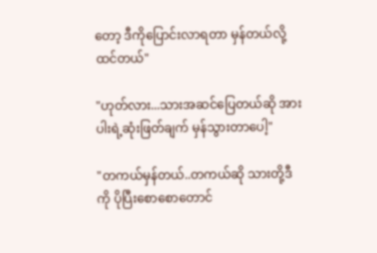တော့ ဒီကိုပြောင်းလာရတာ မှန်တယ်လို့ထင်တယ်"

"ဟုတ်လား...သားအဆင်ပြေတယ်ဆို အားပါးရဲ့ဆုံးဖြတ်ချက် မှန်သွားတာပေါ့"

"တကယ်မှန်တယ်..တကယ်ဆို သားတို့ဒီကို ပိုပြီးစောစောတောင်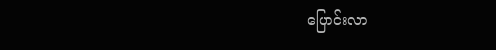ပြောင်းလာ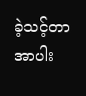ခဲ့သင့်တာ အာပါး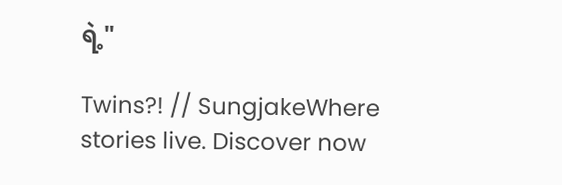ရဲ့"

Twins?! // SungjakeWhere stories live. Discover now